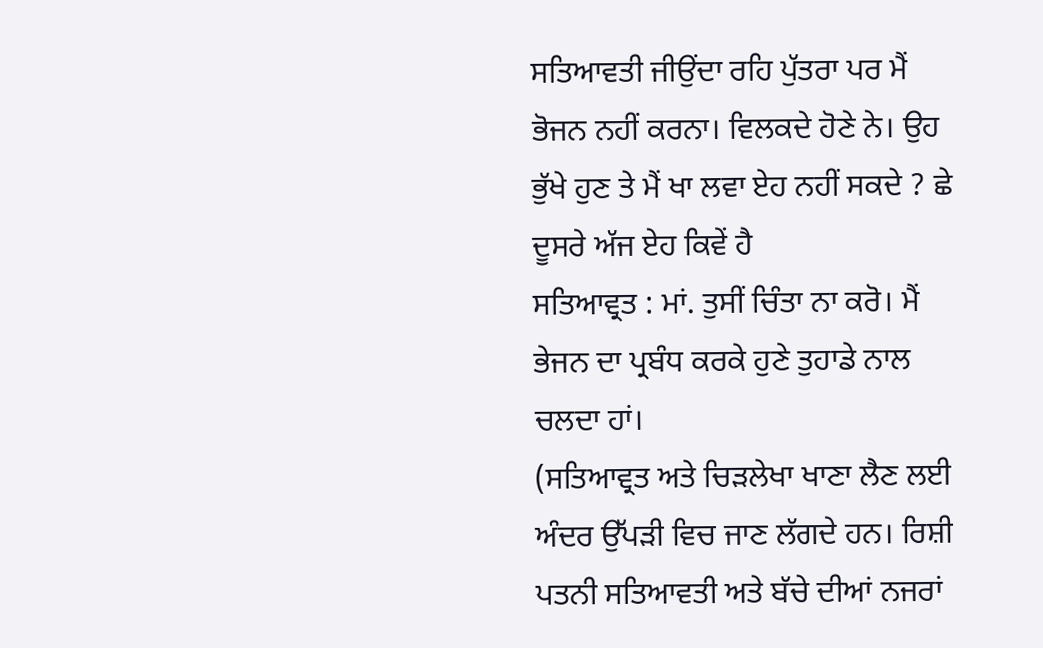ਸਤਿਆਵਤੀ ਜੀਉਂਦਾ ਰਹਿ ਪੁੱਤਰਾ ਪਰ ਮੈਂ ਭੋਜਨ ਨਹੀਂ ਕਰਨਾ। ਵਿਲਕਦੇ ਹੋਣੇ ਨੇ। ਉਹ ਭੁੱਖੇ ਹੁਣ ਤੇ ਮੈਂ ਖਾ ਲਵਾ ਏਹ ਨਹੀਂ ਸਕਦੇ ? ਛੇ ਦੂਸਰੇ ਅੱਜ ਏਹ ਕਿਵੇਂ ਹੈ
ਸਤਿਆਵ੍ਰਤ : ਮਾਂ. ਤੁਸੀਂ ਚਿੰਤਾ ਨਾ ਕਰੋ। ਮੈਂ ਭੇਜਨ ਦਾ ਪ੍ਰਬੰਧ ਕਰਕੇ ਹੁਣੇ ਤੁਹਾਡੇ ਨਾਲ ਚਲਦਾ ਹਾਂ।
(ਸਤਿਆਵ੍ਰਤ ਅਤੇ ਚਿੜਲੇਖਾ ਖਾਣਾ ਲੈਣ ਲਈ ਅੰਦਰ ਉੱਪੜੀ ਵਿਚ ਜਾਣ ਲੱਗਦੇ ਹਨ। ਰਿਸ਼ੀ ਪਤਨੀ ਸਤਿਆਵਤੀ ਅਤੇ ਬੱਚੇ ਦੀਆਂ ਨਜਰਾਂ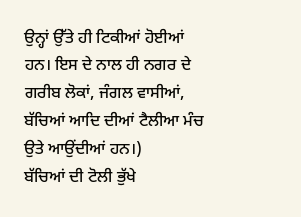ਉਨ੍ਹਾਂ ਉੱਤੇ ਹੀ ਟਿਕੀਆਂ ਹੋਈਆਂ ਹਨ। ਇਸ ਦੇ ਨਾਲ ਹੀ ਨਗਰ ਦੇ ਗਰੀਬ ਲੋਕਾਂ, ਜੰਗਲ ਵਾਸੀਆਂ, ਬੱਚਿਆਂ ਆਦਿ ਦੀਆਂ ਟੈਲੀਆ ਮੰਚ ਉਤੇ ਆਉਂਦੀਆਂ ਹਨ।)
ਬੱਚਿਆਂ ਦੀ ਟੋਲੀ ਭੁੱਖੇ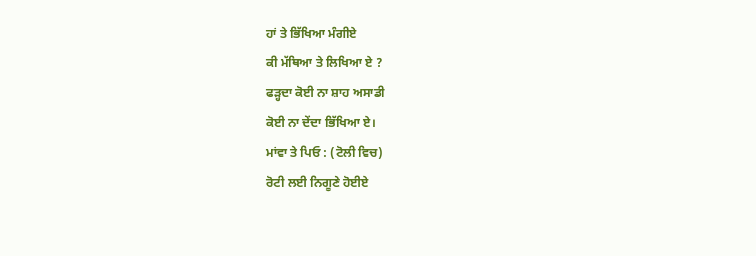ਹਾਂ ਤੇ ਭਿੱਖਿਆ ਮੰਗੀਏ
ਕੀ ਮੱਥਿਆ ਤੇ ਲਿਖਿਆ ਏ ?
ਫੜ੍ਹਦਾ ਕੋਈ ਨਾ ਸ਼ਾਹ ਅਸਾਡੀ
ਕੋਈ ਨਾ ਦੇਂਦਾ ਭਿੱਖਿਆ ਏ।
ਮਾਂਵਾ ਤੇ ਪਿਓ : (ਟੋਲੀ ਵਿਚ)
ਰੋਟੀ ਲਈ ਨਿਗੂਣੇ ਹੋਈਏ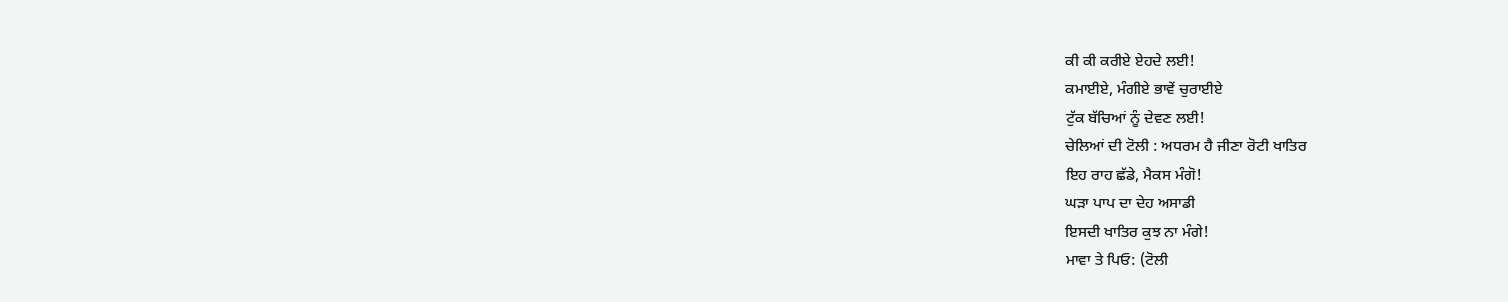ਕੀ ਕੀ ਕਰੀਏ ਏਹਦੇ ਲਈ!
ਕਮਾਈਏ, ਮੰਗੀਏ ਭਾਵੇਂ ਚੁਰਾਈਏ
ਟੁੱਕ ਬੱਚਿਆਂ ਨੂੰ ਦੇਵਣ ਲਈ!
ਚੇਲਿਆਂ ਦੀ ਟੋਲੀ : ਅਧਰਮ ਹੈ ਜੀਣਾ ਰੋਟੀ ਖਾਤਿਰ
ਇਹ ਰਾਹ ਛੱਡੇ, ਮੈਕਸ ਮੰਗੋ!
ਘੜਾ ਪਾਪ ਦਾ ਦੇਹ ਅਸਾਡੀ
ਇਸਦੀ ਖਾਤਿਰ ਕੁਝ ਨਾ ਮੰਗੇ!
ਮਾਵਾ ਤੇ ਪਿਓ: (ਟੋਲੀ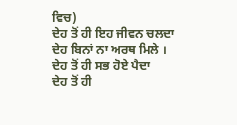ਵਿਚ)
ਦੇਹ ਤੋਂ ਹੀ ਇਹ ਜੀਵਨ ਚਲਦਾ
ਦੇਹ ਬਿਨਾਂ ਨਾ ਅਰਥ ਮਿਲੇ ।
ਦੇਹ ਤੋਂ ਹੀ ਸਭ ਹੋਏ ਪੈਦਾ
ਦੇਹ ਤੋਂ ਹੀ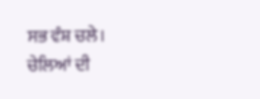ਸਭ ਵੰਸ਼ ਚਲੇ।
ਚੇਲਿਆਂ ਦੀ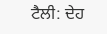ਟੈਲੀ: ਦੇਹ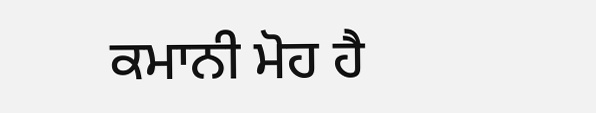ਕਮਾਨੀ ਮੋਹ ਹੈ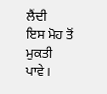ਲੈਂਦੀ
ਇਸ ਮੋਹ ਤੋਂ ਮੁਕਤੀ ਪਾਵੇ।